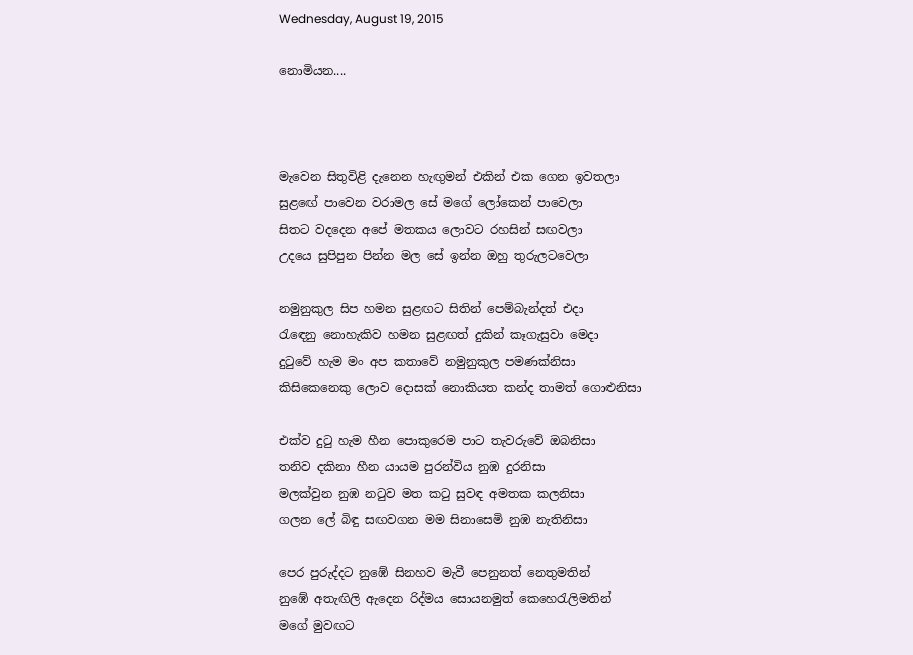Wednesday, August 19, 2015

නොමියන....



මැවෙන සිතුවිළි දැනෙන හැඟුමන් එකින් එක ගෙන ඉවතලා
සුළඟේ පාවෙන වරාමල සේ මගේ ලෝකෙන් පාවෙලා
සිතට වදදෙන අපේ මතකය ලොවට රහසින් සඟවලා
උදයෙ සුපිපුන පින්න මල සේ ඉන්න ඔහු තුරුලටවෙලා

නමුනුකුල සිප හමන සුළඟට සිතින් පෙම්බැන්දත් එදා
රැඳෙනු නොහැකිව හමන සුළඟත් දුකින් කෑගැසුවා මෙදා
දුටුවේ හැම මං අප කතාවේ නමුනුකුල පමණක්නිසා
කිසිකෙනෙකු ලොව දොසක් නොකියත කන්ද තාමත් ගොළුනිසා

එක්ව දුටු හැම හීන පොකුරෙම පාට තැවරුවේ ඔබනිසා
තනිව දකිනා හීන යායම පුරන්විය නුඹ දුරනිසා
මලක්වුන නුඹ නටුව මත කටු සුවඳ අමතක කලනිසා
ගලන ලේ බිඳු සඟවගන මම සිනාසෙමි නුඹ නැතිනිසා

පෙර පුරුද්දට නුඹේ සිනහව මැවී පෙනුනත් නෙතුමතින්
නුඹේ අතැඟිලි ඇදෙන රිද්මය සොයනමුත් කෙහෙරැලිමතින්
මගේ මුවඟට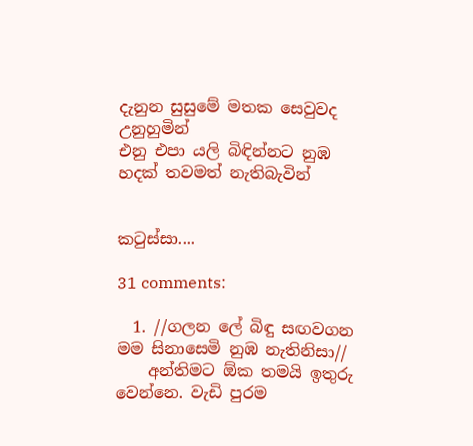දැනුන සුසුමේ මතක සෙවුවද උනුහුමින්
එනු එපා යලි බිඳින්නට නුඹ හදක් තවමත් නැතිබැවින්


කටුස්සා....

31 comments:

  1. //ගලන ලේ බිඳු සඟවගන මම සිනාසෙමි නුඹ නැතිනිසා//
    අන්තිමට ඕක තමයි ඉතුරු වෙන්නෙ. වැඩි පුරම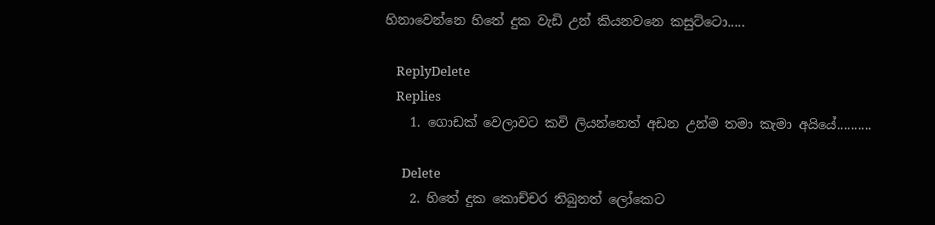හිනාවෙන්නෙ හිතේ දුක වැඩි උන් කියනවනෙ කසුට්ටො.....

    ReplyDelete
    Replies
    1. ගොඩක් වෙලාවට කවි ලියන්නෙත් අඩන උන්ම තමා කැමා අයියේ..........

      Delete
    2. හිතේ දුක කොච්චර තිබුනත් ලෝකෙට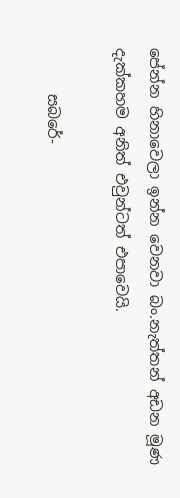පේන්න හිනාවෙලා ඉන්න වෙනවා බං.නැත්තන් අඩන මූණ දැක්කහම අනිත් එවුන්ටත් එපාවෙයි.

      සබරේ-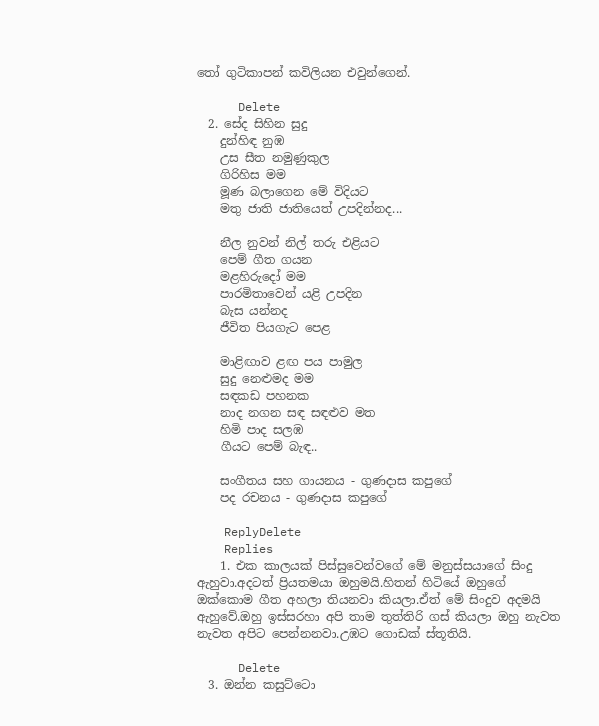තෝ ගුටිකාපන් කවිලියන එවුන්ගෙන්.

      Delete
  2. සේද සිහින සුදු
    දුන්හිඳ නුඹ
    උස සීත නමුණුකුල
    ගිරිහිස මම
    මූණ බලාගෙන මේ විදියට
    මතු ජාති ජාතියෙත් උපදින්නද...

    නීල නුවන් නිල් තරු එළියට
    පෙම් ගීත ගයන
    මළහිරුදෝ මම
    පාරමිතාවෙන් යළි උපදින
    බැස යන්නද
    ජීවිත පියගැට පෙළ

    මාළිඟාව ළඟ පය පාමුල
    සුදු නෙළුමද මම
    සඳකඩ පහනක
    නාද නගන සඳ සඳළුව මත
    හිමි පාද සලඹ
    ගීයට පෙම් බැඳ..

    සංගීතය සහ ගායනය - ගුණදාස කපුගේ
    පද රචනය - ගුණදාස කපුගේ

    ReplyDelete
    Replies
    1. එක කාලයක් පිස්සුවෙන්වගේ මේ මනුස්සයාගේ සිංදු ඇහුවා.අදටත් ප්‍රියතමයා ඔහුමයි.හිතන් හිටියේ ඔහුගේ ඔක්කොම ගීත අහලා තියනවා කියලා.ඒත් මේ සිංදුව අදමයි ඇහුවේ.ඔහු ඉස්සරහා අපි තාම තුත්තිරි ගස් කියලා ඔහු නැවත නැවත අපිට පෙන්නනවා.උඹට ගොඩක් ස්තූතියි.

      Delete
  3. ඔන්න කසුට්ටො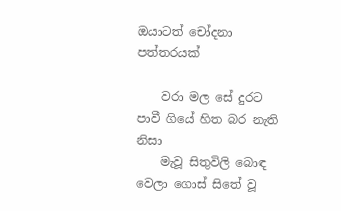ඔයාටත් චෝදනා පත්තරයක්

    වරා මල සේ දුරට පාවී ගියේ හිත බර නැති නිසා
    මැවූ සිතුවිලි බොඳ වෙලා ගොස් සිතේ වූ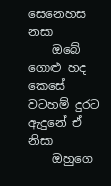සෙනෙහස නසා
    ඔබේ ගොළු හද කෙසේ වටහම් දුරට ඇදුනේ ඒ නිසා
    ඔහුගෙ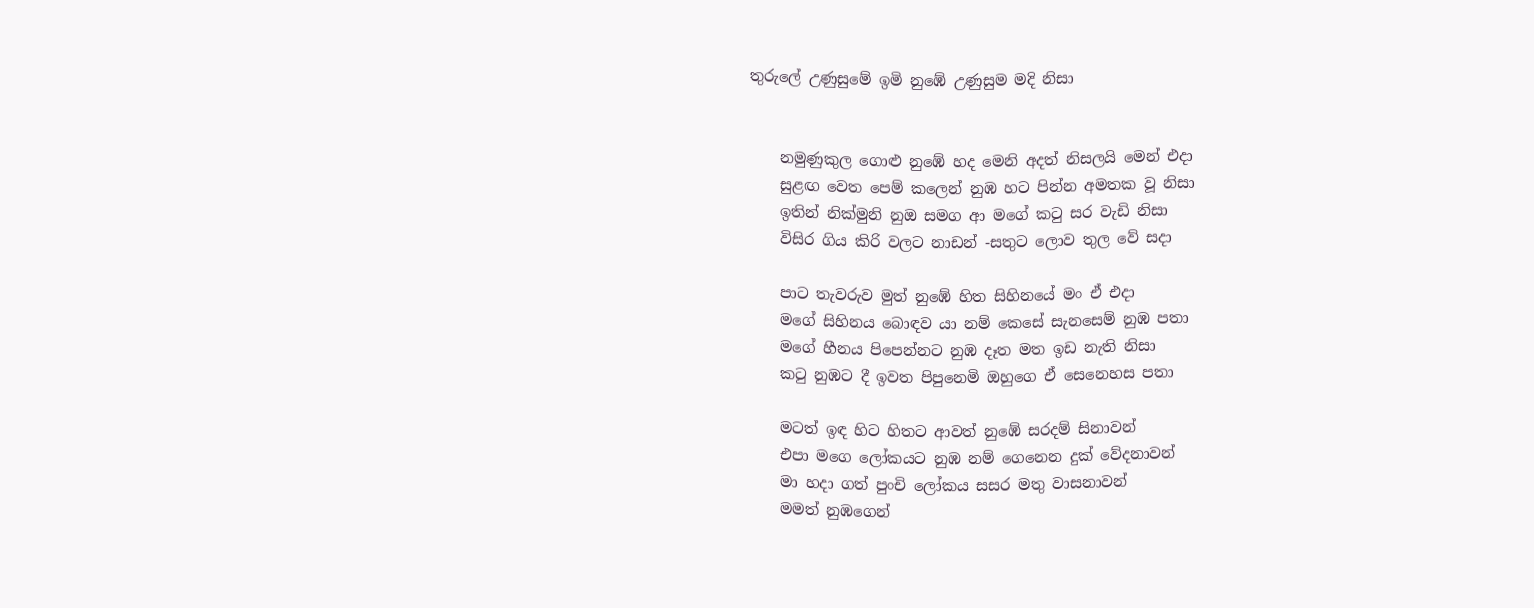තුරුලේ උණුසුමේ ඉමි නුඹේ උණුසුම මදි නිසා


    නමුණුකුල ගොළු නුඹේ හද මෙනි අදත් නිසලයි මෙන් එදා
    සුළඟ වෙත පෙම් කලෙන් නුඹ හට පින්න අමතක වූ නිසා
    ඉතින් නික්මුනි නුඔ සමග ආ මගේ කටු සර වැඩි නිසා
    විසිර ගිය කිරි වලට නාඩන් -සතුට ලොව තුල වේ සදා

    පාට තැවරුව මුත් නුඹේ හිත සිහිනයේ මං ඒ එදා
    මගේ සිහිනය බොඳව යා නම් කෙසේ සැනසෙම් නුඹ පතා
    මගේ හීනය පිපෙන්නට නුඹ දෑත මත ඉඩ නැති නිසා
    කටු නුඹට දී ඉවත පිපුනෙමි ඔහුගෙ ඒ සෙනෙහස පතා

    මටත් ඉඳ හිට හිතට ආවත් නුඹේ සරදම් සිනාවන්
    එපා මගෙ ලෝකයට නුඹ නම් ගෙනෙන දුක් වේදනාවන්
    මා හදා ගත් පුංචි ලෝකය සසර මතු වාසනාවන්
    මමත් නුඹගෙන්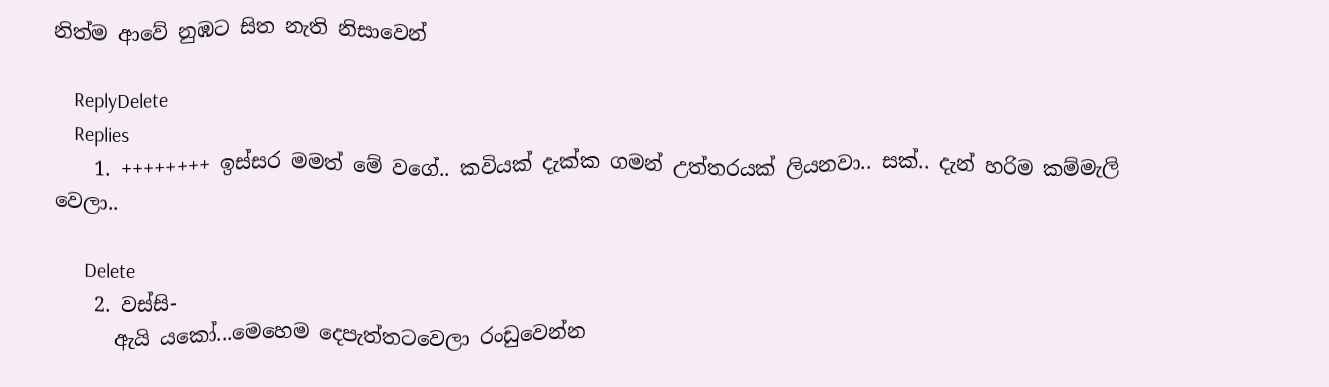නිත්ම ආවේ නුඹට සිත නැති නිසාවෙන්

    ReplyDelete
    Replies
    1. ++++++++ ඉස්සර මමත් මේ වගේ.. කවියක් දැක්ක ගමන් උත්තරයක් ලියනවා.. සක්.. දැන් හරිම කම්මැලි වෙලා..

      Delete
    2. වස්සි-
      ඇයි යකෝ...මෙහෙම දෙපැත්තටවෙලා රංඩුවෙන්න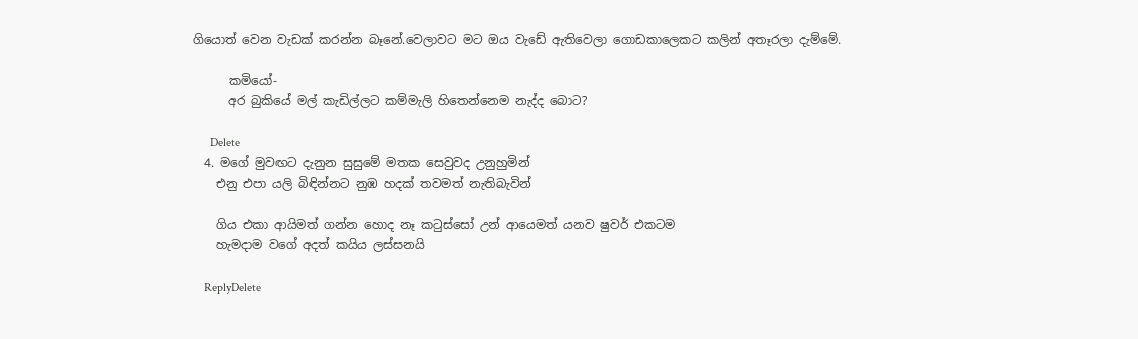ගියොත් වෙන වැඩක් කරන්න බෑනේ.වෙලාවට මට ඔය වැඩේ ඇතිවෙලා ගොඩකාලෙකට කලින් අතෑරලා දැම්මේ.

      කමියෝ-
      අර බුකියේ මල් කැඩිල්ලට කම්මැලි හිතෙන්නෙම නැද්ද බොට?

      Delete
  4. මගේ මුවඟට දැනුන සුසුමේ මතක සෙවුවද උනුහුමින්
    එනු එපා යලි බිඳින්නට නුඹ හදක් තවමත් නැතිබැවින්

    ගිය එකා ආයිමත් ගන්න හොද නෑ කටුස්සෝ උන් ආයෙමත් යනව ෂුවර් එකටම
    හැමදාම වගේ අදත් කයිය ලස්සනයි

    ReplyDelete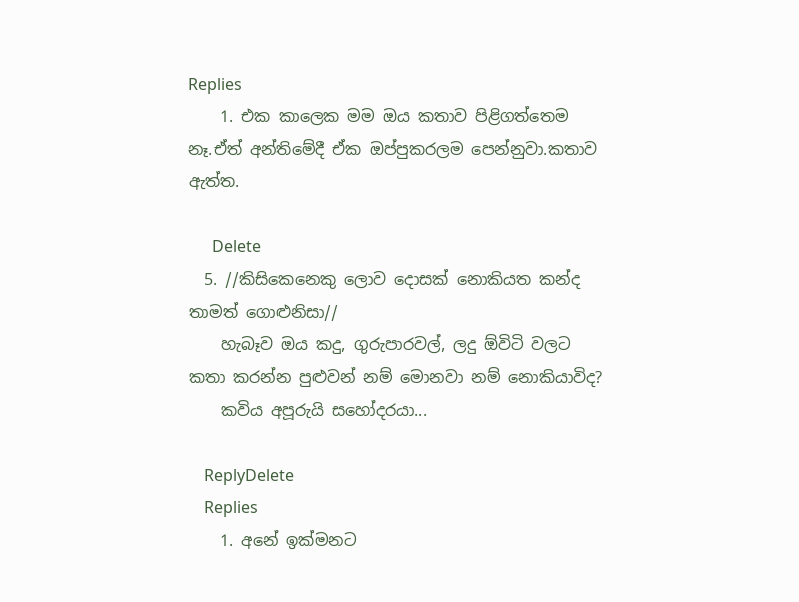Replies
    1. එක කාලෙක මම ඔය කතාව පිළිගත්තෙම නෑ.ඒත් අන්තිමේදී ඒක ඔප්පුකරලම පෙන්නුවා.කතාව ඇත්ත.

      Delete
  5. //කිසිකෙනෙකු ලොව දොසක් නොකියත කන්ද තාමත් ගොළුනිසා//
    හැබෑව ඔය කදු, ගුරුපාරවල්, ලදු ඕවිටි වලට කතා කරන්න පුළුවන් නම් මොනවා නම් නොකියාවිද?
    කවිය අපූරුයි සහෝදරයා...

    ReplyDelete
    Replies
    1. අනේ ඉක්මනට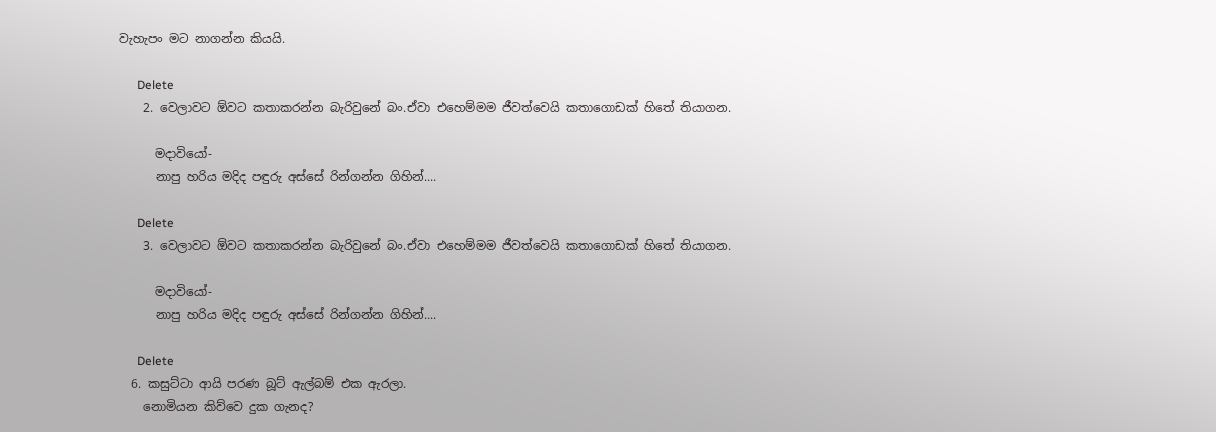වැහැපං මට නාගන්න කියයි.

      Delete
    2. වෙලාවට ඕවට කතාකරන්න බැරිවුනේ බං.ඒවා එහෙම්මම ජීවත්වෙයි කතාගොඩක් හිතේ තියාගන.

      මදාවියෝ-
      නාපු හරිය මදිද පඳුරු අස්සේ රින්ගන්න ගිහින්....

      Delete
    3. වෙලාවට ඕවට කතාකරන්න බැරිවුනේ බං.ඒවා එහෙම්මම ජීවත්වෙයි කතාගොඩක් හිතේ තියාගන.

      මදාවියෝ-
      නාපු හරිය මදිද පඳුරු අස්සේ රින්ගන්න ගිහින්....

      Delete
  6. කසුට්ටා ආයි පරණ බූට් ඇල්බම් එක ඇරලා.
    නොමියන කිව්වෙ දුක ගැනද?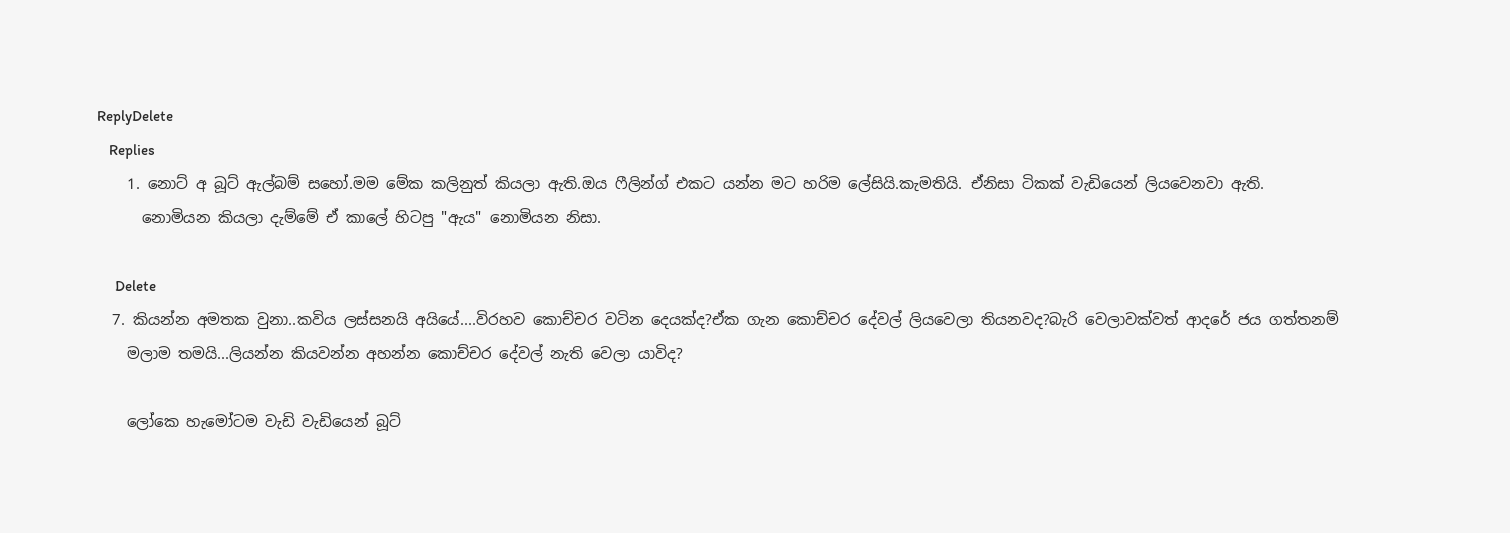ReplyDelete
    Replies
    1. නොට් අ බූට් ඇල්බම් සහෝ.මම මේක කලිනුත් කියලා ඇති.ඔය ෆීලින්ග් එකට යන්න මට හරිම ලේසියි.කැමතියි. ඒනිසා ටිකක් වැඩියෙන් ලියවෙනවා ඇති.
      නොමියන කියලා දැම්මේ ඒ කාලේ හිටපු "ඇ‍ය" නොමියන නිසා.

      Delete
  7. කියන්න අමතක වුනා..කවිය ලස්සනයි අයියේ....විරහව කොච්චර වටින දෙයක්ද?ඒක ගැන කොච්චර දේවල් ලියවෙලා තියනවද?බැරි වෙලාවක්වත් ආදරේ ජය ගත්තනම්
    මලාම තමයි...ලියන්න කියවන්න අහන්න කොච්චර දේවල් නැති වෙලා යාවිද?

    ලෝකෙ හැමෝටම වැඩි වැඩියෙන් බූට්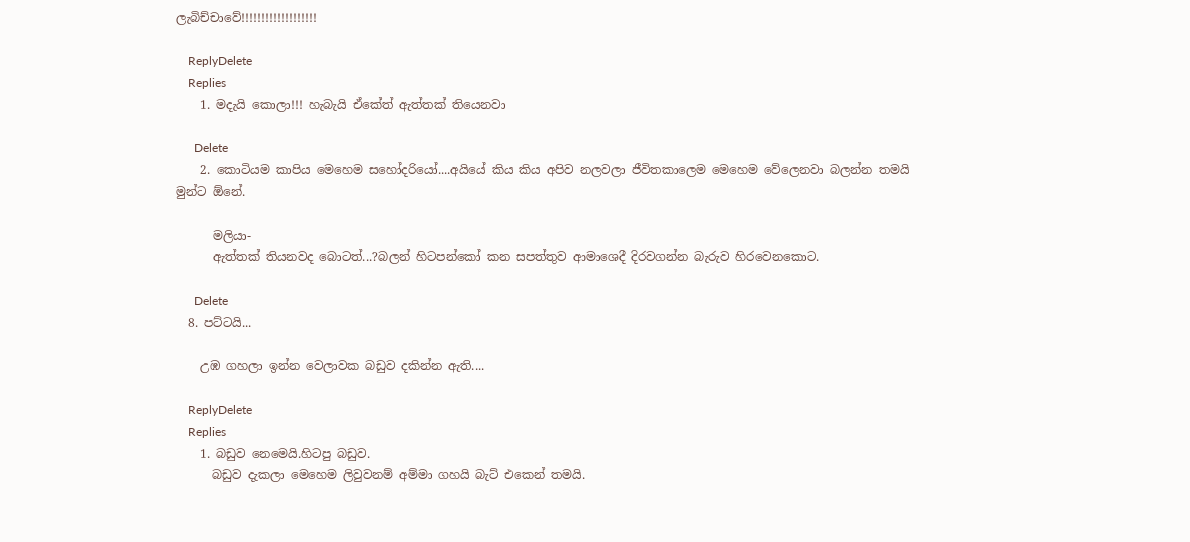ලැබිච්චාවේ!!!!!!!!!!!!!!!!!!!

    ReplyDelete
    Replies
    1. මදැයි කොලා!!! හැබැයි ඒකේත් ඇත්තක් තියෙනවා

      Delete
    2. කොටියම කාපිය මෙහෙම සහෝදරියෝ....අයියේ කිය කිය අපිව නලවලා ජීවිතකාලෙම මෙහෙම වේලෙනවා බලන්න තමයි මුන්ට ඕනේ.

      මලියා-
      ඇත්තක් තියනවද බොටත්...?බලන් හිටපන්කෝ කන සපත්තුව ආමාශෙදී දිරවගන්න බැරුව හිරවෙනකොට.

      Delete
  8. පට්ටයි...

    උඹ ගහලා ඉන්න වෙලාවක බඩුව දකින්න ඇති....

    ReplyDelete
    Replies
    1. බඩුව නෙමෙයි.හිටපු බඩුව.
      බඩුව දැකලා මෙහෙම ලිවුවනම් අම්මා ගහයි බැට් එකෙන් තමයි.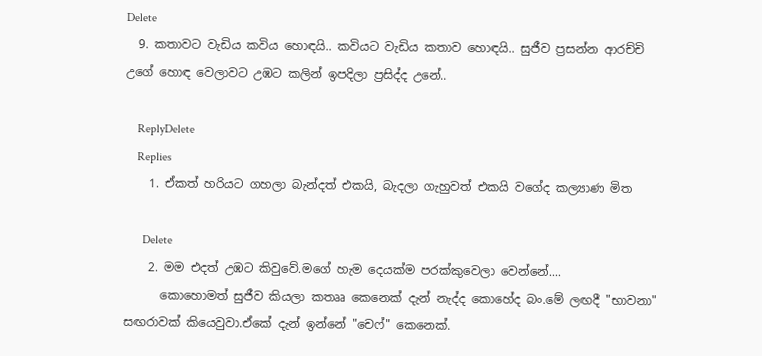Delete
  9. කතාවට වැඩිය කවිය හොඳයි.. කවියට වැඩිය කතාව හොඳයි.. සුජීව ප්‍රසන්න ආරච්චි උගේ හොඳ වෙලාවට උඹට කලින් ඉපදිලා ප්‍රසිද්ද උනේ..

    ReplyDelete
    Replies
    1. ඒකත් හරියට ගහලා බැන්දත් එකයි, බැදලා ගැහුවත් එකයි වගේද කල්‍යාණ මිත

      Delete
    2. මම එදත් උඹට කිවුවේ.මගේ හැම දෙයක්ම පරක්කුවෙලා වෙන්නේ....
      කොහොමත් සුජීව කියලා කතෲ කෙනෙක් දැන් නැද්ද කොහේද බං.මේ ලඟදී "භාවනා" සඟරාවක් කියෙවුවා.ඒකේ දැන් ඉන්නේ "චෙෆ්" කෙනෙක්.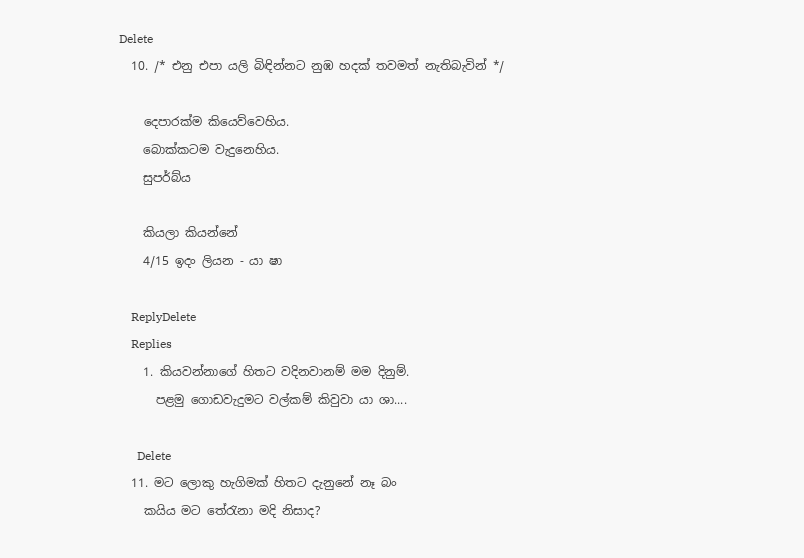Delete
  10. /* එනු එපා යලි බිඳින්නට නුඹ හදක් තවමත් නැතිබැවින් */

    දෙපාරක්ම කියෙව්වෙහිය.
    බොක්කටම වැදුනෙහිය.
    සුපර්බ්ය

    කියලා කියන්නේ
    4/15 ඉදං ලියන - යා ෂා

    ReplyDelete
    Replies
    1. කියවන්නාගේ හිතට වදිනවානම් මම දිනුම්.
      පළමු ගොඩවැදුමට වල්කම් කිවුවා යා ශා....

      Delete
  11. මට ලොකු හැගිමක් හිතට දැනුනේ නෑ බං
    කයිය මට තේරැනා මදි නිසාද?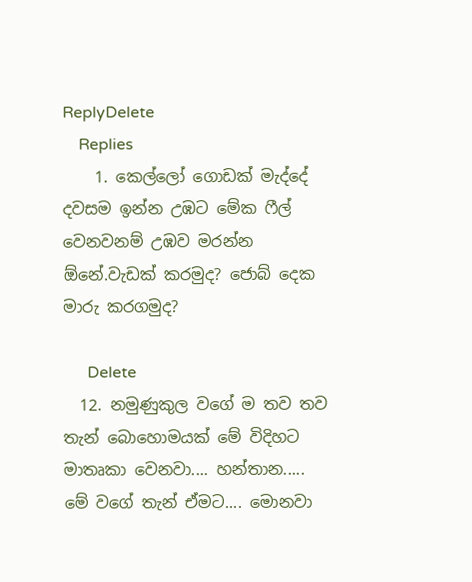ReplyDelete
    Replies
    1. කෙල්ලෝ ගොඩක් මැද්දේ දවසම ඉන්න උඹට මේක ෆීල් වෙනවනම් උඹව මරන්න ඕනේ.වැඩක් කරමුද? ජොබ් දෙක මාරු කරගමුද?

      Delete
  12. නමුණුකුල වගේ ම තව තව තැන් බොහොමයක් මේ විදිහට මාතෘකා වෙනවා.... හන්තාන..... මේ වගේ තැන් ඒමට.... මොනවා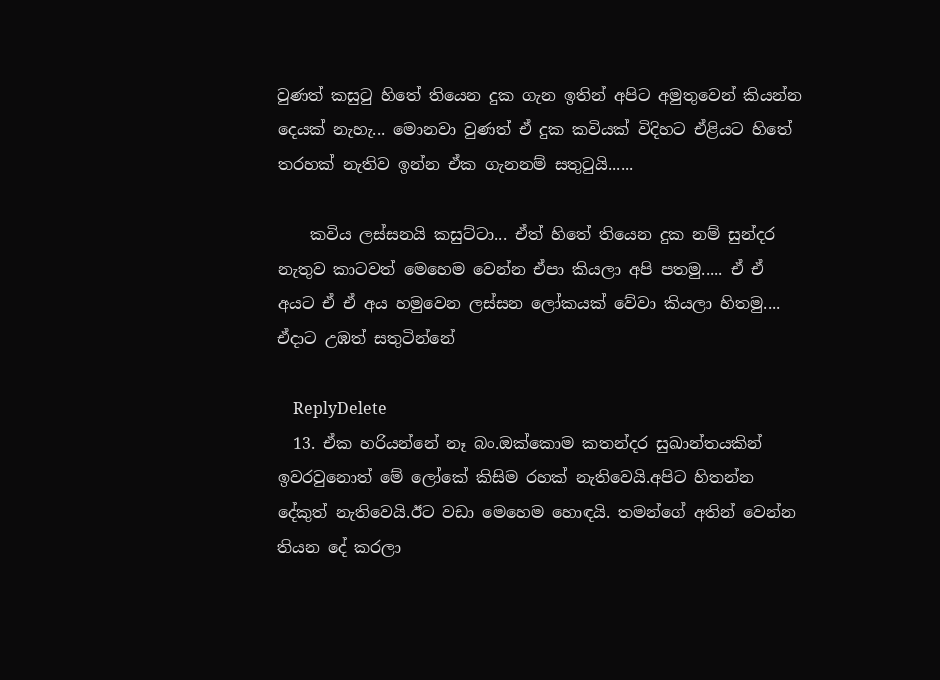වුණත් කසුටු හිතේ තියෙන දුක ගැන ඉතින් අපිට අමුතුවෙන් කියන්න දෙයක් නැහැ... මොනවා වුණත් ඒ දුක කවියක් විදිහට ඒළියට හිතේ තරහක් නැතිව ඉන්න ඒක ගැනනම් සතුටුයි......

    කවිය ලස්සනයි කසුට්ටා... ඒත් හිතේ තියෙන දුක නම් සුන්දර නැතුව කාටවත් මෙහෙම වෙන්න ඒපා කියලා අපි පතමු..... ඒ ඒ අයට ඒ ඒ අය හමුවෙන ලස්සන ලෝකයක් වේවා කියලා හිතමු.... ඒදාට උඹත් සතුටින්නේ

    ReplyDelete
  13. ඒක හරියන්නේ නෑ බං.ඔක්කොම කතන්දර සුඛාන්තයකින් ඉවරවුනොත් මේ ලෝකේ කිසිම රහක් නැතිවෙයි.අපිට හිතන්න දේකුත් නැතිවෙයි.ඊට වඩා මෙහෙම හොඳයි. තමන්ගේ අතින් වෙන්න තියන දේ කරලා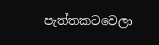පැත්තකටවෙලා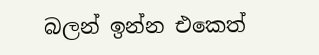බලන් ඉන්න එකෙත්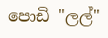පොඩි "ලල්"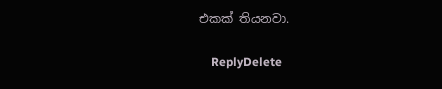එකක් තියනවා.

    ReplyDelete